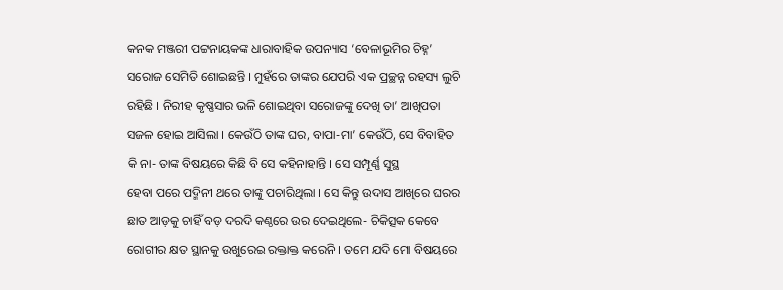କନକ ମଞ୍ଜରୀ ପଟ୍ଟନାୟକଙ୍କ ଧାରାବାହିକ ଉପନ୍ୟାସ ‘ବେଳାଭୂମିର ଚିହ୍ନ’
ସରୋଜ ସେମିତି ଶୋଇଛନ୍ତି । ମୁହଁରେ ତାଙ୍କର ଯେପରି ଏକ ପ୍ରଚ୍ଛନ୍ନ ରହସ୍ୟ ଲୁଚି ରହିଛି । ନିରୀହ କୃଷ୍ଣସାର ଭଳି ଶୋଇଥିବା ସରୋଜଙ୍କୁ ଦେଖି ତା’ ଆଖିପତା ସଜଳ ହୋଇ ଆସିଲା । କେଉଁଠି ତାଙ୍କ ଘର, ବାପା-ମା’ କେଉଁଠି, ସେ ବିବାହିତ କି ନା- ତାଙ୍କ ବିଷୟରେ କିଛି ବି ସେ କହିନାହାନ୍ତି । ସେ ସମ୍ପୂର୍ଣ୍ଣ ସୁସ୍ଥ
ହେବା ପରେ ପଦ୍ମିନୀ ଥରେ ତାଙ୍କୁ ପଚାରିଥିଲା । ସେ କିନ୍ତୁ ଉଦାସ ଆଖିରେ ଘରର ଛାତ ଆଡ଼କୁ ଚାହିଁ ବଡ଼ ଦରଦି କଣ୍ଠରେ ଉର ଦେଇଥିଲେ- ଚିକିତ୍ସକ କେବେ ରୋଗୀର କ୍ଷତ ସ୍ଥାନକୁ ଉଖୁରେଇ ରକ୍ତାକ୍ତ କରେନି । ତମେ ଯଦି ମୋ ବିଷୟରେ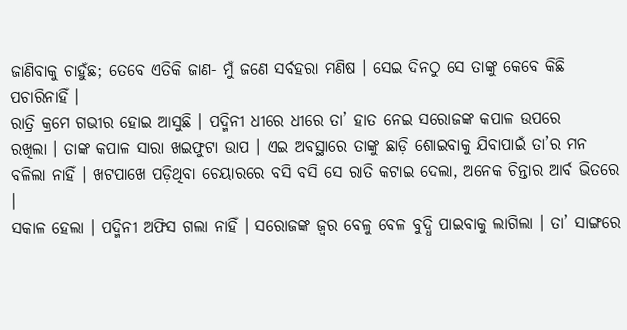ଜାଣିବାକୁ ଚାହୁଁଛ; ତେବେ ଏତିକି ଜାଣ- ମୁଁ ଜଣେ ସର୍ବହରା ମଣିଷ । ସେଇ ଦିନଠୁ ସେ ତାଙ୍କୁ କେବେ କିଛି ପଚାରିନାହିଁ ।
ରାତ୍ରି କ୍ରମେ ଗଭୀର ହୋଇ ଆସୁଛି । ପଦ୍ମିନୀ ଧୀରେ ଧୀରେ ତା’ ହାତ ନେଇ ସରୋଜଙ୍କ କପାଳ ଉପରେ
ରଖିଲା । ତାଙ୍କ କପାଳ ସାରା ଖଇଫୁଟା ଉାପ । ଏଇ ଅବସ୍ଥାରେ ତାଙ୍କୁ ଛାଡ଼ି ଶୋଇବାକୁ ଯିବାପାଇଁ ତା’ର ମନ ବଳିଲା ନାହିଁ । ଖଟପାଖେ ପଡ଼ିଥିବା ଚେୟାରରେ ବସି ବସି ସେ ରାତି କଟାଇ ଦେଲା, ଅନେକ ଚିନ୍ତାର ଆର୍ବ ଭିତରେ ।
ସକାଳ ହେଲା । ପଦ୍ମିନୀ ଅଫିସ ଗଲା ନାହିଁ । ସରୋଜଙ୍କ ଜ୍ୱର ବେଳୁ ବେଳ ବୁଦ୍ଧି ପାଇବାକୁ ଲାଗିଲା । ତା’ ସାଙ୍ଗରେ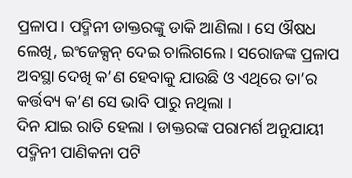ପ୍ରଳାପ । ପଦ୍ମିନୀ ଡାକ୍ତରଙ୍କୁ ଡାକି ଆଣିଲା । ସେ ଔଷଧ ଲେଖି, ଇଂଜେକ୍ସନ୍ ଦେଇ ଚାଲିଗଲେ । ସରୋଜଙ୍କ ପ୍ରଳାପ ଅବସ୍ଥା ଦେଖି କ’ଣ ହେବାକୁ ଯାଉଛି ଓ ଏଥିରେ ତା’ର କର୍ତ୍ତବ୍ୟ କ’ଣ ସେ ଭାବି ପାରୁ ନଥିଲା ।
ଦିନ ଯାଇ ରାତି ହେଲା । ଡାକ୍ତରଙ୍କ ପରାମର୍ଶ ଅନୁଯାୟୀ ପଦ୍ମିନୀ ପାଣିକନା ପଟି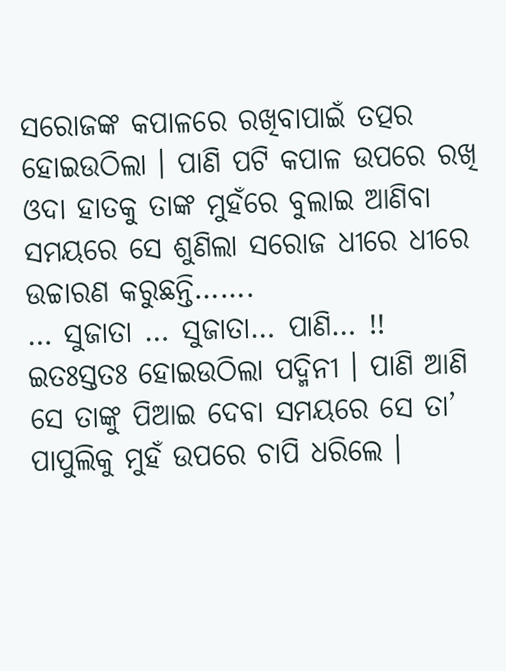ସରୋଜଙ୍କ କପାଳରେ ରଖିବାପାଇଁ ତତ୍ପର ହୋଇଉଠିଲା । ପାଣି ପଟି କପାଳ ଉପରେ ରଖି ଓଦା ହାତକୁ ତାଙ୍କ ମୁହଁରେ ବୁଲାଇ ଆଣିବା ସମୟରେ ସେ ଶୁଣିଲା ସରୋଜ ଧୀରେ ଧୀରେ ଉଚ୍ଚାରଣ କରୁଛନ୍ତି…….
… ସୁଜାତା … ସୁଜାତା… ପାଣି… !!
ଇତଃସ୍ତତଃ ହୋଇଉଠିଲା ପଦ୍ମିନୀ । ପାଣି ଆଣି ସେ ତାଙ୍କୁ ପିଆଇ ଦେବା ସମୟରେ ସେ ତା’ ପାପୁଲିକୁ ମୁହଁ ଉପରେ ଚାପି ଧରିଲେ ।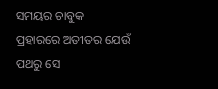ସମୟର ଚାବୁକ ପ୍ରହାରରେ ଅତୀତର ଯେଉଁ ପଥରୁ ସେ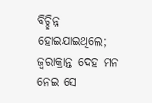ବିଚ୍ଛିନ୍ନ ହୋଇଯାଇଥିଲେ; ଜ୍ୱରାକ୍ରାନ୍ତ ଦେହ ମନ ନେଇ ସେ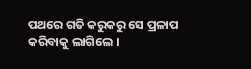ପଥରେ ଗତି କରୁକରୁ ସେ ପ୍ରଳାପ କରିବାକୁ ଲାଗିଲେ ।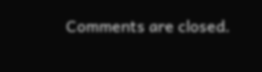Comments are closed.